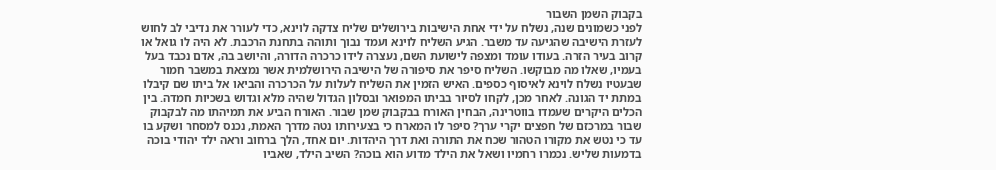בקבוק השמן השבור
לפני כשמונים שנה, נשלח על ידי אחת הישיבות בירושלים שליח צדקה לוינא, כדי לעורר את נדיבי לב לחוש לעזרת הישיבה שהגיעה עד משבר. הגיע השליח לוינא ועמד נבוך ותוהה בתחנת הרכבת. לא היה לו גואל או קרוב בעיר הזרה. בעודו עומד ומצפה לישועת השם, נעצרה לידו כרכרה הדורה, והיושב בה, אדם נכבד בעל בעמיו, שאלו מה מבוקשו. השליח סיפר את סיפורה של הישיבה הירושלמית אשר נמצאת במשבר חמור שבעטיו נשלח לוינא לאיסוף כספים. האיש הזמין את השליח לעלות על הכרכרה והביאו אל ביתו שם קיבלו במתת יד הגונה. לאחר מכן, לקחו לסיור בביתו המפואר ובסלון הגדול שהיה מלא וגדוש בשכיות חמדה. בין הכלים היקרים שעמדו בווטרינה, הבחין האורח בבקבוק שמן שבור. האורח הביע את תמיהתו מה לבקבוק שבור במרכזם של חפצים יקרי ערך? סיפר לו המארח כי בצעירותו נטה מדרך האמת, נכנס למסחר ושקע בו עד כי נטש את מקורו הטהור שכח את התורה ואת דרך היהדות. יום אחד, הלך ברחוב וראה ילד יהודי בוכה בדמעות שליש. נכמרו רחמיו ושאל את הילד מדוע הוא בוכה? השיב הילד, שאביו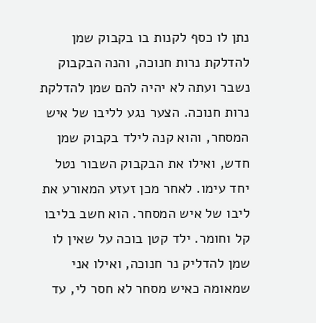נתן לו כסף לקנות בו בקבוק שמן להדלקת נרות חנוכה, והנה הבקבוק נשבר ועתה לא יהיה להם שמן להדלקת נרות חנוכה. הצער נגע לליבו של איש המסחר, והוא קנה לילד בקבוק שמן חדש, ואילו את הבקבוק השבור נטל יחד עימו. לאחר מכן זעזע המאורע את ליבו של איש המסחר. הוא חשב בליבו קל וחומר. ילד קטן בוכה על שאין לו שמן להדליק נר חנוכה, ואילו אני שמאומה כאיש מסחר לא חסר לי, עד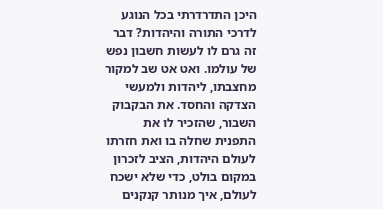היכן התדרדרתי בכל הנוגע לדרכי התורה והיהדות? דבר זה גרם לו לעשות חשבון נפש של עולמו. ואט אט שב למקור מחצבתו, ליהדות ולמעשי הצדקה והחסד. את הבקבוק השבור, שהזכיר לו את התפנית שחלה בו ואת חזרתו לעולם היהדות, הציב לזכרון במקום בולט, כדי שלא ישכח לעולם, איך מנותר קנקנים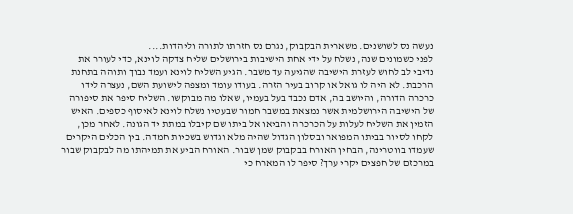נעשה נס לשושנים. משארית הבקבוק, נגרם נס חזרתו לתורה וליהדות....
לפני כשמונים שנה, נשלח על ידי אחת הישיבות בירושלים שליח צדקה לוינא, כדי לעורר את נדיבי לב לחוש לעזרת הישיבה שהגיעה עד משבר. הגיע השליח לוינא ועמד נבוך ותוהה בתחנת הרכבת. לא היה לו גואל או קרוב בעיר הזרה. בעודו עומד ומצפה לישועת השם, נעצרה לידו כרכרה הדורה, והיושב בה, אדם נכבד בעל בעמיו, שאלו מה מבוקשו. השליח סיפר את סיפורה של הישיבה הירושלמית אשר נמצאת במשבר חמור שבעטיו נשלח לוינא לאיסוף כספים. האיש הזמין את השליח לעלות על הכרכרה והביאו אל ביתו שם קיבלו במתת יד הגונה. לאחר מכן, לקחו לסיור בביתו המפואר ובסלון הגדול שהיה מלא וגדוש בשכיות חמדה. בין הכלים היקרים שעמדו בווטרינה, הבחין האורח בבקבוק שמן שבור. האורח הביע את תמיהתו מה לבקבוק שבור במרכזם של חפצים יקרי ערך? סיפר לו המארח כי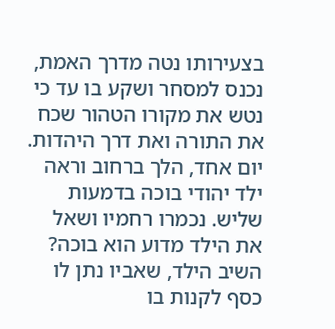בצעירותו נטה מדרך האמת, נכנס למסחר ושקע בו עד כי נטש את מקורו הטהור שכח את התורה ואת דרך היהדות. יום אחד, הלך ברחוב וראה ילד יהודי בוכה בדמעות שליש. נכמרו רחמיו ושאל את הילד מדוע הוא בוכה? השיב הילד, שאביו נתן לו כסף לקנות בו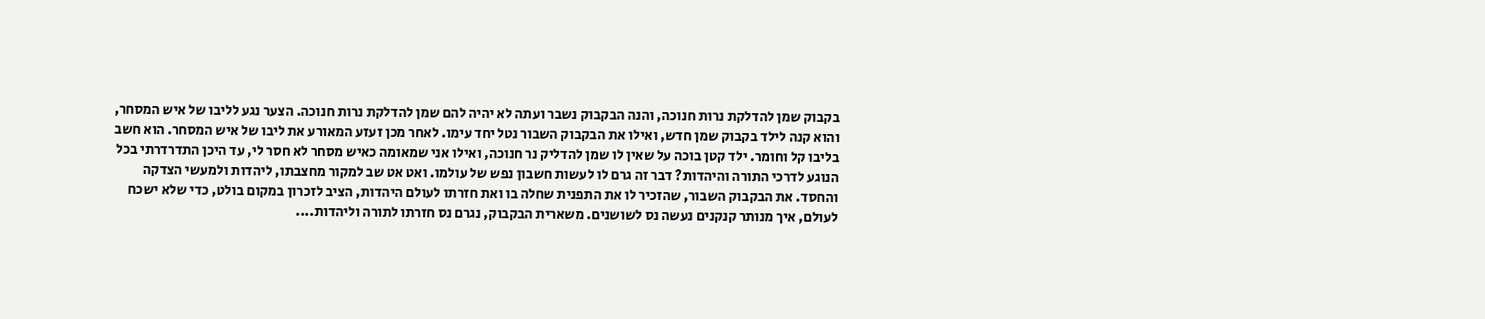בקבוק שמן להדלקת נרות חנוכה, והנה הבקבוק נשבר ועתה לא יהיה להם שמן להדלקת נרות חנוכה. הצער נגע לליבו של איש המסחר, והוא קנה לילד בקבוק שמן חדש, ואילו את הבקבוק השבור נטל יחד עימו. לאחר מכן זעזע המאורע את ליבו של איש המסחר. הוא חשב בליבו קל וחומר. ילד קטן בוכה על שאין לו שמן להדליק נר חנוכה, ואילו אני שמאומה כאיש מסחר לא חסר לי, עד היכן התדרדרתי בכל הנוגע לדרכי התורה והיהדות? דבר זה גרם לו לעשות חשבון נפש של עולמו. ואט אט שב למקור מחצבתו, ליהדות ולמעשי הצדקה והחסד. את הבקבוק השבור, שהזכיר לו את התפנית שחלה בו ואת חזרתו לעולם היהדות, הציב לזכרון במקום בולט, כדי שלא ישכח לעולם, איך מנותר קנקנים נעשה נס לשושנים. משארית הבקבוק, נגרם נס חזרתו לתורה וליהדות....